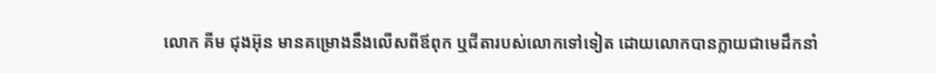លោក គីម ជុងអ៊ុន មានគម្រោងនឹងលើសពីឪពុក ឬជីតារបស់លោកទៅទៀត ដោយលោកបានក្លាយជាមេដឹកនាំ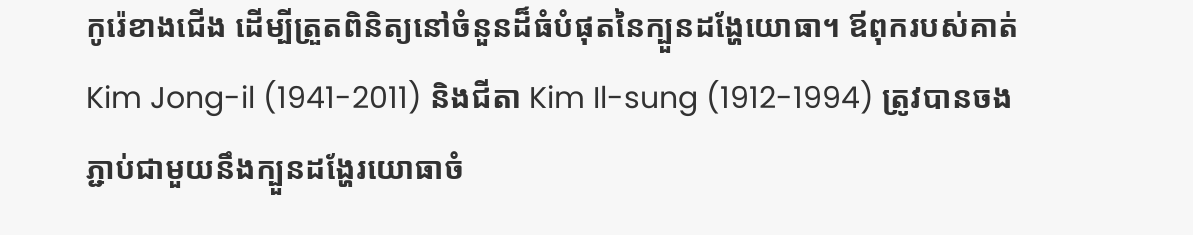កូរ៉េខាងជើង ដើម្បីត្រួតពិនិត្យនៅចំនួនដ៏ធំបំផុតនៃក្បួនដង្ហែយោធា។ ឪពុករបស់គាត់ Kim Jong-il (1941-2011) និងជីតា Kim Il-sung (1912-1994) ត្រូវបានចងភ្ជាប់ជាមួយនឹងក្បួនដង្ហែរយោធាចំ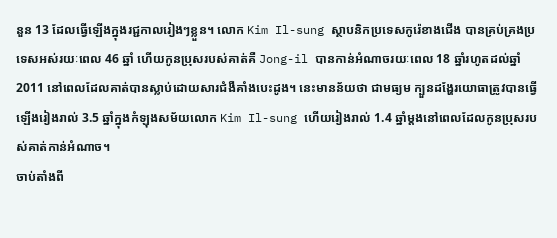នួន 13 ដែលធ្វើឡើងក្នុងរជ្ជកាលរៀងៗខ្លួន។ លោក Kim Il-sung ស្ថាបនិកប្រទេសកូរ៉េខាងជើង បានគ្រប់គ្រងប្រទេសអស់រយៈពេល 46 ឆ្នាំ ហើយកូនប្រុសរបស់គាត់គឺ Jong-il បានកាន់អំណាចរយៈពេល 18 ឆ្នាំរហូតដល់ឆ្នាំ 2011 នៅពេលដែលគាត់បានស្លាប់ដោយសារជំងឺគាំងបេះដូង។ នេះមានន័យថា ជាមធ្យម ក្បួនដង្ហែរយោធាត្រូវបានធ្វើឡើងរៀងរាល់ 3.5 ឆ្នាំក្នុងកំឡុងសម័យលោក Kim Il-sung ហើយរៀងរាល់ 1.4 ឆ្នាំម្តងនៅពេលដែលកូនប្រុសរបស់គាត់កាន់អំណាច។
ចាប់តាំងពី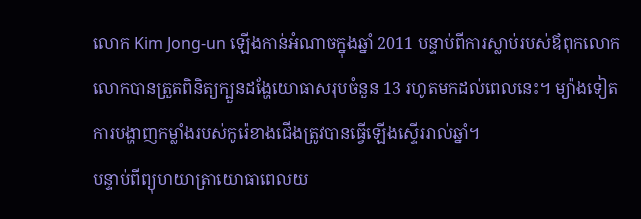លោក Kim Jong-un ឡើងកាន់អំណាចក្នុងឆ្នាំ 2011 បន្ទាប់ពីការស្លាប់របស់ឪពុកលោក លោកបានត្រួតពិនិត្យក្បួនដង្ហែយោធាសរុបចំនួន 13 រហូតមកដល់ពេលនេះ។ ម្យ៉ាងទៀត ការបង្ហាញកម្លាំងរបស់កូរ៉េខាងជើងត្រូវបានធ្វើឡើងស្ទើររាល់ឆ្នាំ។
បន្ទាប់ពីព្យុហយាត្រាយោធាពេលយ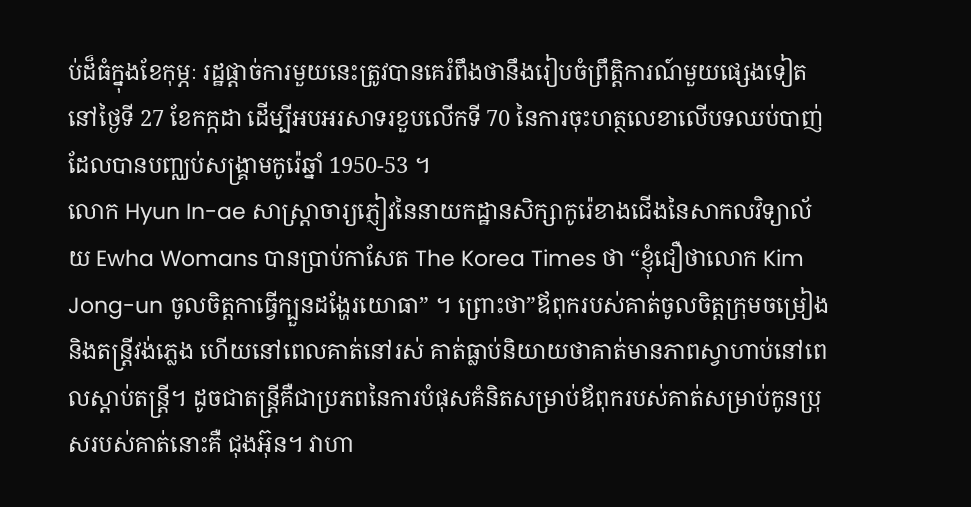ប់ដ៏ធំក្នុងខែកុម្ភៈ រដ្ឋផ្តាច់ការមួយនេះត្រូវបានគេរំពឹងថានឹងរៀបចំព្រឹត្តិការណ៍មួយផ្សេងទៀតនៅថ្ងៃទី 27 ខែកក្កដា ដើម្បីអបអរសាទរខួបលើកទី 70 នៃការចុះហត្ថលេខាលើបទឈប់បាញ់ដែលបានបញ្ឈប់សង្គ្រាមកូរ៉េឆ្នាំ 1950-53 ។
លោក Hyun In-ae សាស្ត្រាចារ្យភ្ញៀវនៃនាយកដ្ឋានសិក្សាកូរ៉េខាងជើងនៃសាកលវិទ្យាល័យ Ewha Womans បានប្រាប់កាសែត The Korea Times ថា “ខ្ញុំជឿថាលោក Kim Jong-un ចូលចិត្តកាធ្វើក្បួនដង្ហែរយោធា” ។ ព្រោះថា”ឪពុករបស់គាត់ចូលចិត្តក្រុមចម្រៀង និងតន្ត្រីវង់ភ្លេង ហើយនៅពេលគាត់នៅរស់ គាត់ធ្លាប់និយាយថាគាត់មានភាពស្វាហាប់នៅពេលស្តាប់តន្ត្រី។ ដូចជាតន្ត្រីគឺជាប្រភពនៃការបំផុសគំនិតសម្រាប់ឪពុករបស់គាត់សម្រាប់កូនប្រុសរបស់គាត់នោះគឺ ជុងអ៊ុន។ វាហា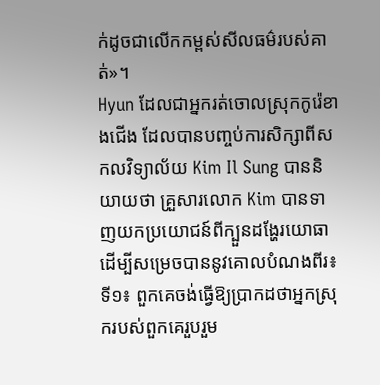ក់ដូចជាលើកកម្ពស់សីលធម៌របស់គាត់»។
Hyun ដែលជាអ្នករត់ចោលស្រុកកូរ៉េខាងជើង ដែលបានបញ្ចប់ការសិក្សាពីសកលវិទ្យាល័យ Kim Il Sung បាននិយាយថា គ្រួសារលោក Kim បានទាញយកប្រយោជន៍ពីក្បួនដង្ហែរយោធា ដើម្បីសម្រេចបាននូវគោលបំណងពីរ៖
ទី១៖ ពួកគេចង់ធ្វើឱ្យប្រាកដថាអ្នកស្រុករបស់ពួកគេរួបរួម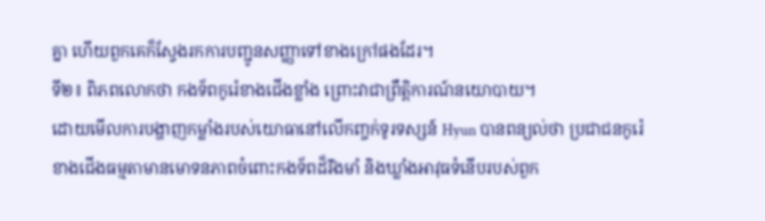គ្នា ហើយពួកគេក៏ស្វែងរកការបញ្ជូនសញ្ញាទៅខាងក្រៅផងដែរ។
ទី២៖ ពិភពលោកថា កងទ័ពកូរ៉េខាងជើងខ្លាំង ព្រោះវាជាព្រឹត្តិការណ៍នយោបាយ។
ដោយមើលការបង្ហាញកម្លាំងរបស់យោធានៅលើកញ្ចក់ទូរទស្សន៍ Hyun បានពន្យល់ថា ប្រជាជនកូរ៉េខាងជើងធម្មតាមានមោទនភាពចំពោះកងទ័ពដ៏រឹងមាំ និងឃ្លាំងអាវុធទំនើបរបស់ពួក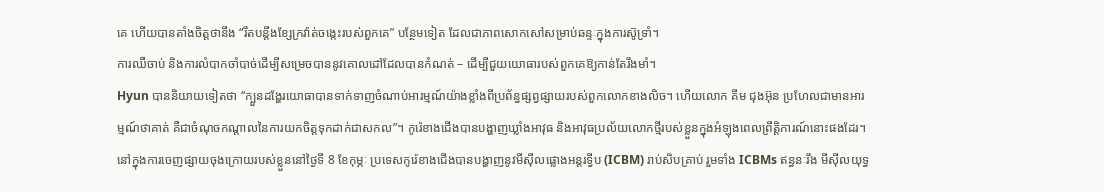គេ ហើយបានតាំងចិត្តថានឹង “រឹតបន្តឹងខ្សែក្រវ៉ាត់ចង្កេះរបស់ពួកគេ” បន្ថែមទៀត ដែលជាភាពសោកសៅសម្រាប់ឆន្ទៈក្នុងការស៊ូទ្រាំ។
ការឈឺចាប់ និងការលំបាកចាំបាច់ដើម្បីសម្រេចបាននូវគោលដៅដែលបានកំណត់ – ដើម្បីជួយយោធារបស់ពួកគេឱ្យកាន់តែរឹងមាំ។
Hyun បាននិយាយទៀតថា “ក្បួនដង្ហែរយោធាបានទាក់ទាញចំណាប់អារម្មណ៍យ៉ាងខ្លាំងពីប្រព័ន្ធផ្សព្វផ្សាយរបស់ពួកលោកខាងលិច។ ហើយលោក គីម ជុងអ៊ុន ប្រហែលជាមានអារម្មណ៍ថាគាត់ គឺជាចំណុចកណ្តាលនៃការយកចិត្តទុកដាក់ជាសកល”។ កូរ៉េខាងជើងបានបង្ហាញឃ្លាំងអាវុធ និងអាវុធប្រល័យលោកថ្មីរបស់ខ្លួនក្នុងអំឡុងពេលព្រឹត្តិការណ៍នោះផងដែរ។
នៅក្នុងការចេញផ្សាយចុងក្រោយរបស់ខ្លួននៅថ្ងៃទី 8 ខែកុម្ភៈ ប្រទេសកូរ៉េខាងជើងបានបង្ហាញនូវមីស៊ីលផ្លោងអន្តរទ្វីប (ICBM) រាប់សិបគ្រាប់ រួមទាំង ICBMs ឥន្ធនៈរឹង មីស៊ីលយុទ្ធ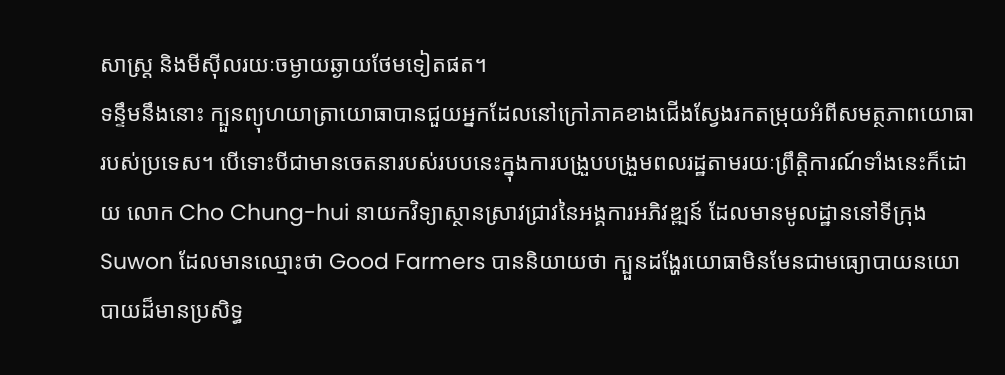សាស្ត្រ និងមីស៊ីលរយៈចម្ងាយឆ្ងាយថែមទៀតផត។
ទន្ទឹមនឹងនោះ ក្បួនព្យុហយាត្រាយោធាបានជួយអ្នកដែលនៅក្រៅភាគខាងជើងស្វែងរកតម្រុយអំពីសមត្ថភាពយោធារបស់ប្រទេស។ បើទោះបីជាមានចេតនារបស់របបនេះក្នុងការបង្រួបបង្រួមពលរដ្ឋតាមរយៈព្រឹត្តិការណ៍ទាំងនេះក៏ដោយ លោក Cho Chung-hui នាយកវិទ្យាស្ថានស្រាវជ្រាវនៃអង្គការអភិវឌ្ឍន៍ ដែលមានមូលដ្ឋាននៅទីក្រុង Suwon ដែលមានឈ្មោះថា Good Farmers បាននិយាយថា ក្បួនដង្ហែរយោធាមិនមែនជាមធ្យោបាយនយោបាយដ៏មានប្រសិទ្ធ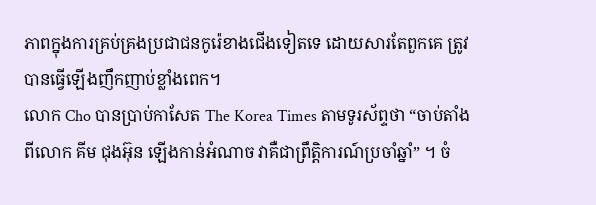ភាពក្នុងការគ្រប់គ្រងប្រជាជនកូរ៉េខាងជើងទៀតទេ ដោយសារតែពួកគេ ត្រូវបានធ្វើឡើងញឹកញាប់ខ្លាំងពេក។
លោក Cho បានប្រាប់កាសែត The Korea Times តាមទូរស័ព្ទថា “ចាប់តាំងពីលោក គីម ជុងអ៊ុន ឡើងកាន់អំណាច វាគឺជាព្រឹត្តិការណ៍ប្រចាំឆ្នាំ” ។ ចំ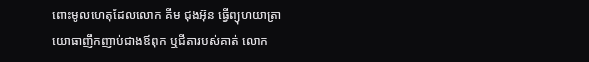ពោះមូលហេតុដែលលោក គីម ជុងអ៊ុន ធ្វើព្យុហយាត្រាយោធាញឹកញាប់ជាងឪពុក ឬជីតារបស់គាត់ លោក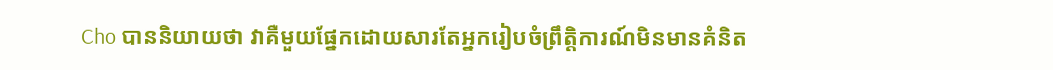Cho បាននិយាយថា វាគឺមួយផ្នែកដោយសារតែអ្នករៀបចំព្រឹត្តិការណ៍មិនមានគំនិត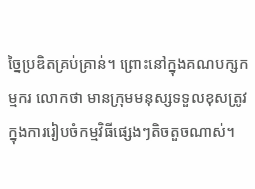ច្នៃប្រឌិតគ្រប់គ្រាន់។ ព្រោះនៅក្នុងគណបក្សកម្មករ លោកថា មានក្រុមមនុស្សទទួលខុសត្រូវក្នុងការរៀបចំកម្មវិធីផ្សេងៗតិចតួចណាស់។